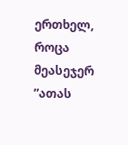ერთხელ, როცა მეასეჯერ ”ათას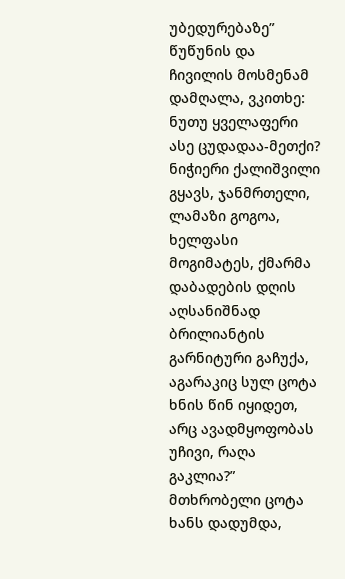უბედურებაზე” წუწუნის და ჩივილის მოსმენამ დამღალა, ვკითხე: ნუთუ ყველაფერი ასე ცუდადაა-მეთქი? ნიჭიერი ქალიშვილი გყავს, ჯანმრთელი, ლამაზი გოგოა, ხელფასი მოგიმატეს, ქმარმა დაბადების დღის აღსანიშნად ბრილიანტის გარნიტური გაჩუქა, აგარაკიც სულ ცოტა ხნის წინ იყიდეთ, არც ავადმყოფობას უჩივი, რაღა გაკლია?”
მთხრობელი ცოტა ხანს დადუმდა,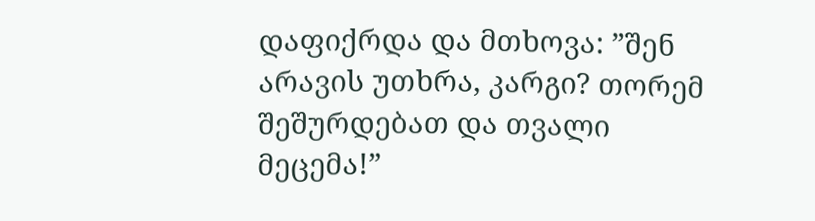დაფიქრდა და მთხოვა: ”შენ არავის უთხრა, კარგი? თორემ შეშურდებათ და თვალი მეცემა!”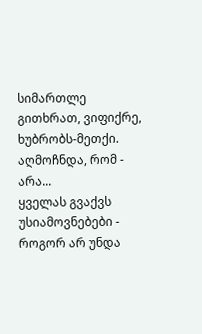სიმართლე გითხრათ, ვიფიქრე, ხუბრობს-მეთქი. აღმოჩნდა, რომ - არა...
ყველას გვაქვს უსიამოვნებები - როგორ არ უნდა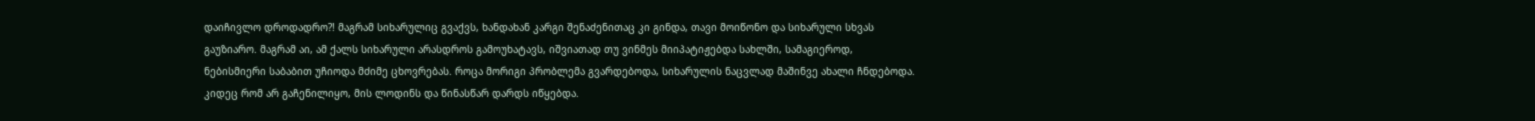დაიჩივლო დროდადრო?! მაგრამ სიხარულიც გვაქვს, ხანდახან კარგი შენაძენითაც კი გინდა, თავი მოიწონო და სიხარული სხვას გაუზიარო. მაგრამ აი, ამ ქალს სიხარული არასდროს გამოუხატავს, იშვიათად თუ ვინმეს მიიპატიჟებდა სახლში, სამაგიეროდ, ნებისმიერი საბაბით უჩიოდა მძიმე ცხოვრებას. როცა მორიგი პრობლემა გვარდებოდა, სიხარულის ნაცვლად მაშინვე ახალი ჩნდებოდა. კიდეც რომ არ გაჩენილიყო, მის ლოდინს და წინასწარ დარდს იწყებდა.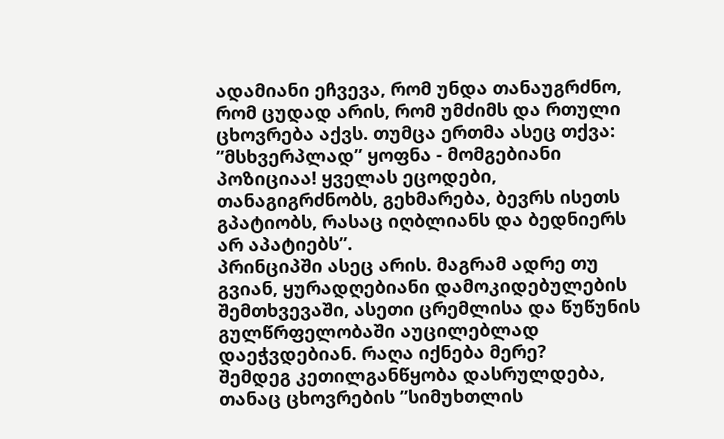ადამიანი ეჩვევა, რომ უნდა თანაუგრძნო, რომ ცუდად არის, რომ უმძიმს და რთული ცხოვრება აქვს. თუმცა ერთმა ასეც თქვა: ”მსხვერპლად” ყოფნა - მომგებიანი პოზიციაა! ყველას ეცოდები, თანაგიგრძნობს, გეხმარება, ბევრს ისეთს გპატიობს, რასაც იღბლიანს და ბედნიერს არ აპატიებს”.
პრინციპში ასეც არის. მაგრამ ადრე თუ გვიან, ყურადღებიანი დამოკიდებულების შემთხვევაში, ასეთი ცრემლისა და წუწუნის გულწრფელობაში აუცილებლად დაეჭვდებიან. რაღა იქნება მერე?
შემდეგ კეთილგანწყობა დასრულდება, თანაც ცხოვრების ”სიმუხთლის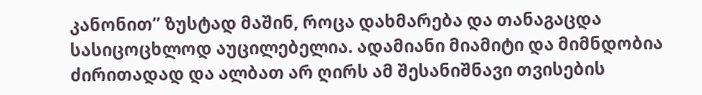კანონით” ზუსტად მაშინ, როცა დახმარება და თანაგაცდა სასიცოცხლოდ აუცილებელია. ადამიანი მიამიტი და მიმნდობია ძირითადად და ალბათ არ ღირს ამ შესანიშნავი თვისების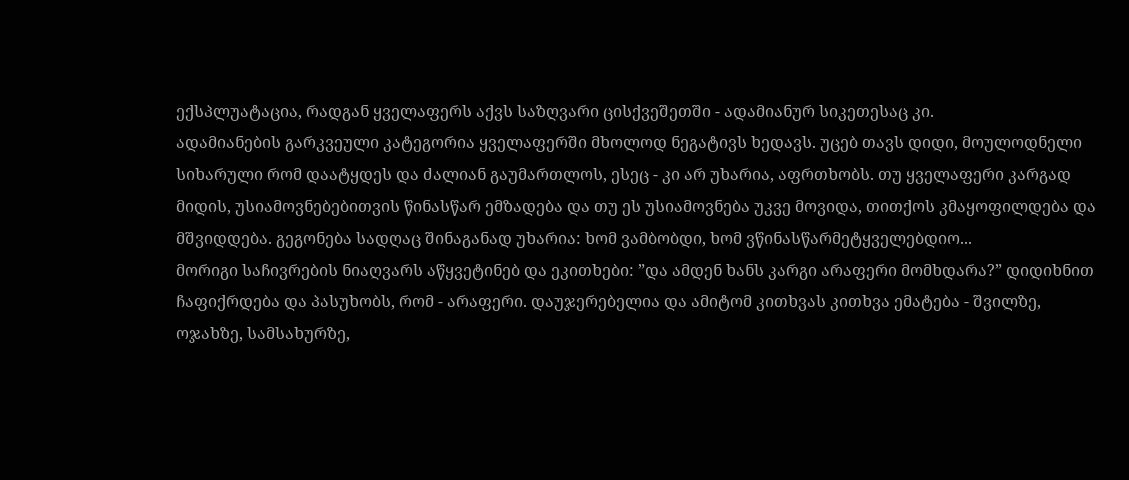ექსპლუატაცია, რადგან ყველაფერს აქვს საზღვარი ცისქვეშეთში - ადამიანურ სიკეთესაც კი.
ადამიანების გარკვეული კატეგორია ყველაფერში მხოლოდ ნეგატივს ხედავს. უცებ თავს დიდი, მოულოდნელი სიხარული რომ დაატყდეს და ძალიან გაუმართლოს, ესეც - კი არ უხარია, აფრთხობს. თუ ყველაფერი კარგად მიდის, უსიამოვნებებითვის წინასწარ ემზადება და თუ ეს უსიამოვნება უკვე მოვიდა, თითქოს კმაყოფილდება და მშვიდდება. გეგონება სადღაც შინაგანად უხარია: ხომ ვამბობდი, ხომ ვწინასწარმეტყველებდიო...
მორიგი საჩივრების ნიაღვარს აწყვეტინებ და ეკითხები: ”და ამდენ ხანს კარგი არაფერი მომხდარა?” დიდიხნით ჩაფიქრდება და პასუხობს, რომ - არაფერი. დაუჯერებელია და ამიტომ კითხვას კითხვა ემატება - შვილზე, ოჯახზე, სამსახურზე,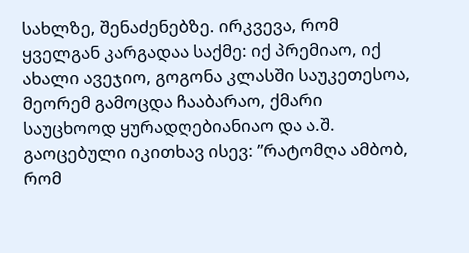სახლზე, შენაძენებზე. ირკვევა, რომ ყველგან კარგადაა საქმე: იქ პრემიაო, იქ ახალი ავეჯიო, გოგონა კლასში საუკეთესოა, მეორემ გამოცდა ჩააბარაო, ქმარი საუცხოოდ ყურადღებიანიაო და ა.შ.
გაოცებული იკითხავ ისევ: ”რატომღა ამბობ, რომ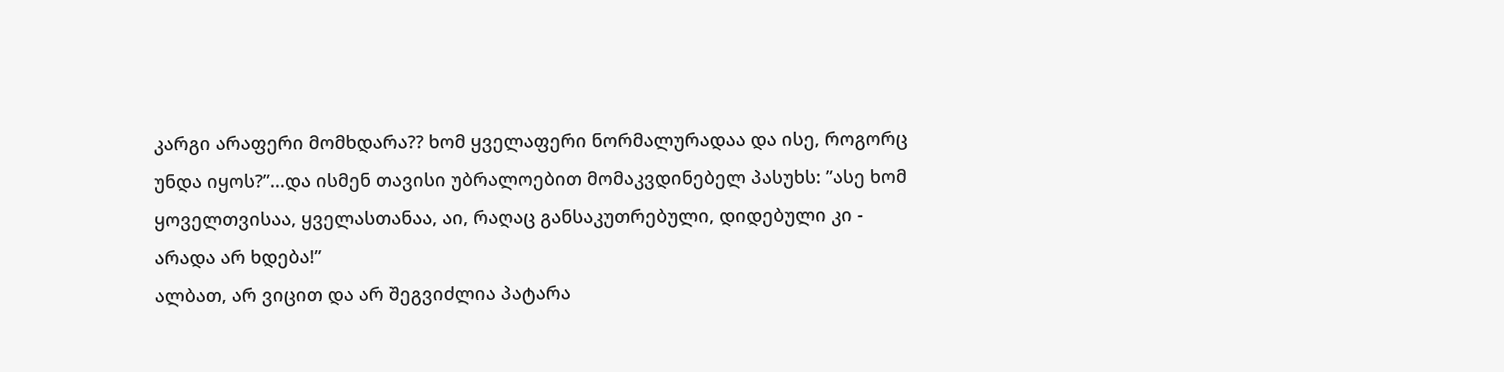კარგი არაფერი მომხდარა?? ხომ ყველაფერი ნორმალურადაა და ისე, როგორც უნდა იყოს?”...და ისმენ თავისი უბრალოებით მომაკვდინებელ პასუხს: ”ასე ხომ ყოველთვისაა, ყველასთანაა, აი, რაღაც განსაკუთრებული, დიდებული კი - არადა არ ხდება!”
ალბათ, არ ვიცით და არ შეგვიძლია პატარა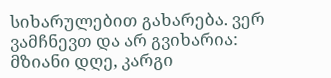სიხარულებით გახარება. ვერ ვამჩნევთ და არ გვიხარია: მზიანი დღე, კარგი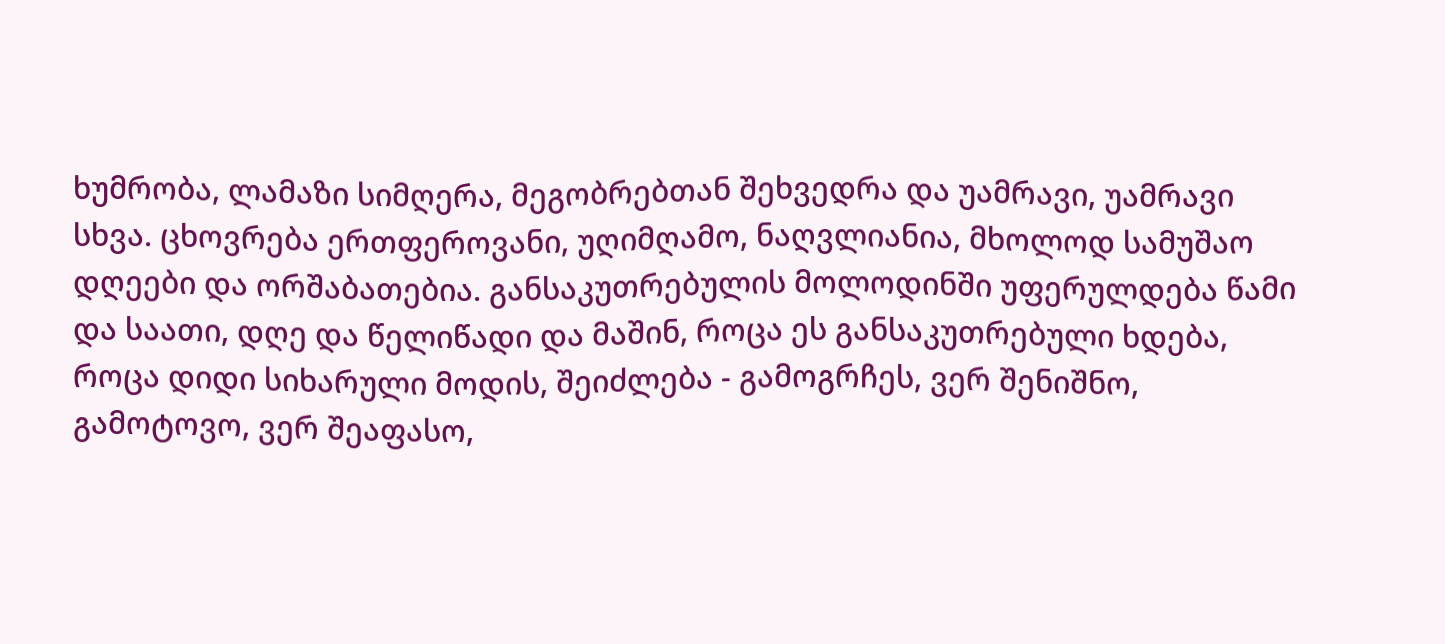ხუმრობა, ლამაზი სიმღერა, მეგობრებთან შეხვედრა და უამრავი, უამრავი სხვა. ცხოვრება ერთფეროვანი, უღიმღამო, ნაღვლიანია, მხოლოდ სამუშაო დღეები და ორშაბათებია. განსაკუთრებულის მოლოდინში უფერულდება წამი და საათი, დღე და წელიწადი და მაშინ, როცა ეს განსაკუთრებული ხდება, როცა დიდი სიხარული მოდის, შეიძლება - გამოგრჩეს, ვერ შენიშნო, გამოტოვო, ვერ შეაფასო,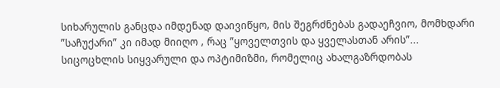სიხარულის განცდა იმდენად დაივიწყო, მის შეგრძნებას გადაეჩვიო, მომხდარი ”საჩუქარი” კი იმად მიიღო , რაც ”ყოველთვის და ყველასთან არის”...
სიცოცხლის სიყვარული და ოპტიმიზმი, რომელიც ახალგაზრდობას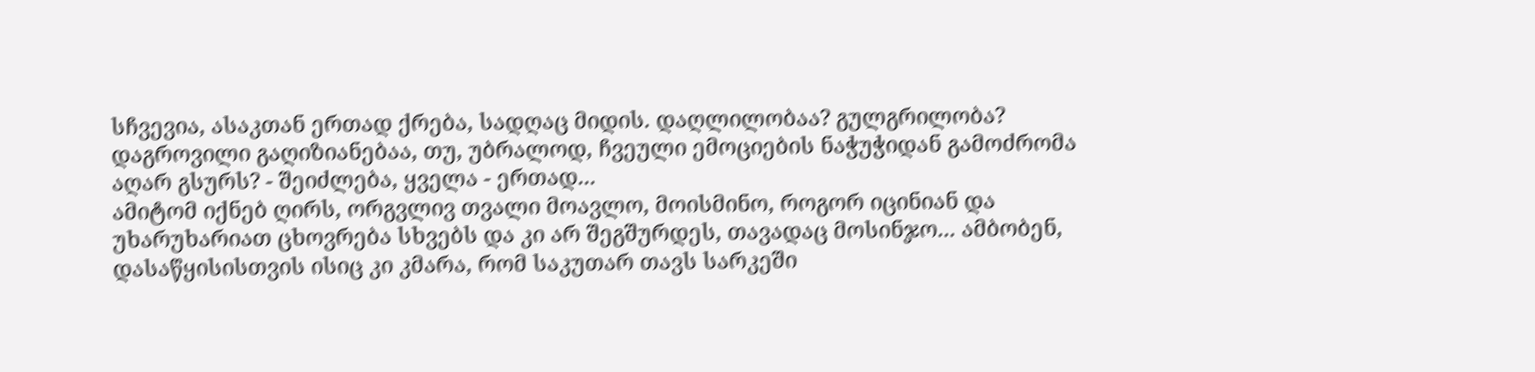სჩვევია, ასაკთან ერთად ქრება, სადღაც მიდის. დაღლილობაა? გულგრილობა? დაგროვილი გაღიზიანებაა, თუ, უბრალოდ, ჩვეული ემოციების ნაჭუჭიდან გამოძრომა აღარ გსურს? - შეიძლება, ყველა - ერთად...
ამიტომ იქნებ ღირს, ორგვლივ თვალი მოავლო, მოისმინო, როგორ იცინიან და უხარუხარიათ ცხოვრება სხვებს და კი არ შეგშურდეს, თავადაც მოსინჯო... ამბობენ, დასაწყისისთვის ისიც კი კმარა, რომ საკუთარ თავს სარკეში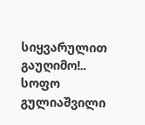სიყვარულით გაუღიმო!..
სოფო გულიაშვილი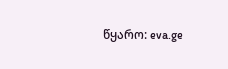წყარო: eva.ge